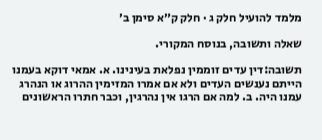מלמד להועיל חלק ג · חלק ק״א סימן ב׳

שאלה ותשובה, בנוסח המקורי.

תשובה:דין עדים זוממין נפלאת בעינינו. א. אמאי דוקא בעמנו הייתם נענשים העדים ולא אם אמרו המזימין ההרוג או הנהרג עמנו היה. ב. למה אם הרגו אין נהרגין, וכבר חתרו הראשונים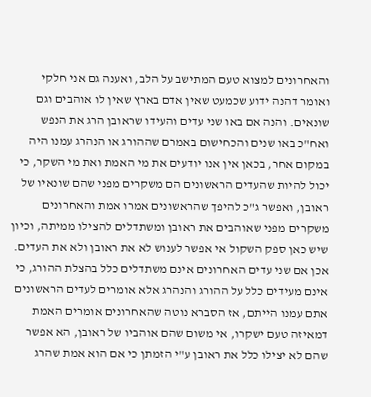והאחרונים למצוא טעם המתישב על הלב, ואענה גם אני חלקי ואומר דהנה ידוע שכמעט שאין אדם בארץ שאין לו אוהבים וגם שונאים. והנה אם באו שני עדים והעידו שראובן הרג את הנפש ואח"כ באו שנים והכחישום באמרם שההורג או הנהרג עמנו היה במקום אחר, בכאן אין אנו יודעים את מי האמת ואת מי השקר, כי יכול להיות שהעדים הראשונים הם משקרים מפני שהם שונאיו של ראובן, ואפשר ג"כ להיפך שהראשונים אמרו אמת והאחרונים משקרים מפני שאוהבים את ראובן ומשתדלים להצילו ממיתה, וכיון שיש כאן ספק השקול אי אפשר לענוש לא את ראובן ולא את העדים. אכן אם שני עדים האחרונים אינם משתדלים כלל בהצלת ההורג, כי אינם מעידים כלל על ההורג והנהרג אלא אומרים לעדים הראשונים אתם עמנו הייתם, אז הסברא נוטה שהאחרונים אומרים האמת דמאיזה טעם ישקרו, אי משום שהם אוהביו של ראובן, הא אפשר שהם לא יצילו כלל את ראובן ע"י הזמתן כי אם הוא אמת שהרג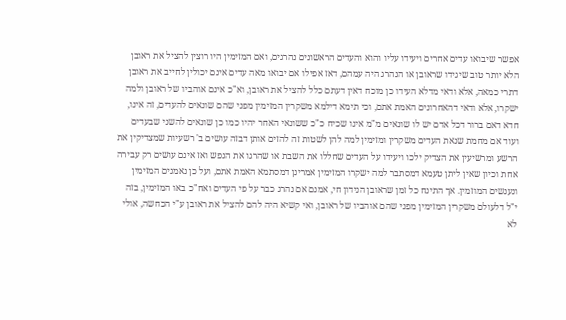אפשר שיבואו עדים אחרים ויעידו עליו והוא והעדים הראשונים נהרגים, ואם המזימין היו רוצין להציל את ראובן הלא יותר טוב שיגידו שראובן או הנהרג היה עמהם, דאז אפילו אם יבואו מאה עדים אינם יכולין לחייב את ראובן דתרי כמאה, אלא ודאי מדלא העידו כן מוכח דאין דעתם כלל להציל את ראובן, וא"כ אינם אוהביו של ראובן ולמה ישקרו, אלא ודאי דהאחרונים האמת אתם, וכי תימא דילמא משקרין המזימין מפני שהם שונאים להעדים, זה אינו, חדא דאם ברור דכל אדם יש לו שונאים מ"מ אינו שכיח כ"כ ששונאי האחר יהיו כמו כן שונאים להשני שבעדים ועוד אם מחמת שנאת העדים משקרין ומזימין למה להן לשטות זה להזים אותן דבזה עושים ב' רשעיות שמצדיקין את הרשע ומרשיעין את הצדיק ילכו ויעידו על העדים שחללו את השבת או שהרגו את הנפש ואז אינם עושים רק עבירה אחת וכיון שאין ליתן טעמא דמסתבר למה ישקרו המזימין אמרינן דמסתמא האמת אתם, ועל כן נאמנים המזימין ונענשים המוזמין. אך התינח כל זמן שראובן הנידון חי, אמנם אם נהרג כבר על פי העדים ואח"כ באו המזימין, בזה י"ל דלעולם משקרין המזימין מפני שהם אוהביו של ראובן, ואי קשיא היה להם להציל את ראובן ע"י הכחשה, אולי לא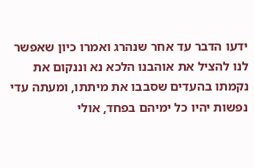ידעו הדבר עד אחר שנהרג ואמרו כיון שאפשר לנו להציל את אוהבנו הלכא נא וננקום את נקמתו בהעדים שסבבו את מיתתו, ומעתה עדי נפשות יהיו כל ימיהם בפחד, אולי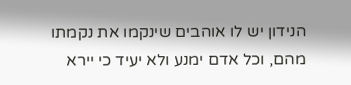הנידון יש לו אוהבים שינקמו את נקמתו מהם, וכל אדם ימנע ולא יעיד כי יירא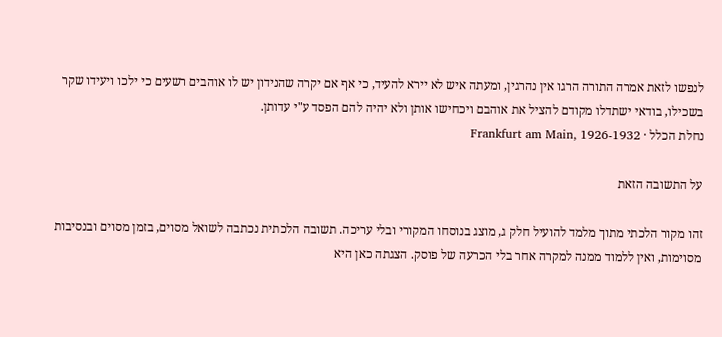לנפשו לזאת אמרה התורה הרגו אין נהרגין, ומעתה איש לא יירא להעיד, כי אף אם יקרה שהנידון יש לו אוהבים רשעים כי ילכו ויעידו שקר בשכילו, בודאי ישתדלו מקודם להציל את אוהבם ויכחישו אותן ולא יהיה להם הפסד ע"י עדותן.
נחלת הכלל · Frankfurt am Main, 1926-1932

על התשובה הזאת

זהו מקור הלכתי מתוך מלמד להועיל חלק ג, מוצג בנוסחו המקורי ובלי עריכה. תשובה הלכתית נכתבה לשואל מסוים, בזמן מסוים ובנסיבות מסוימות, ואין ללמוד ממנה למקרה אחר בלי הכרעה של פוסק. הצגתה כאן היא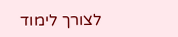לצורך לימוד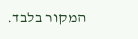המקור בלבד.